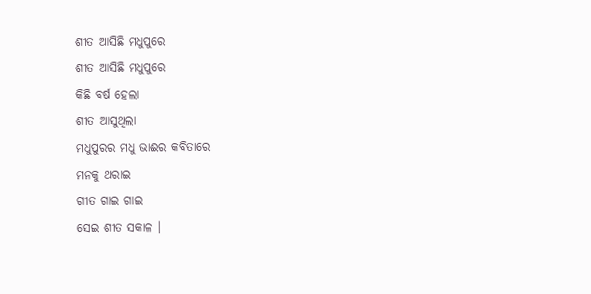ଶୀତ ଆସିଛି ମଧୁପୁରେ
ଶୀତ ଆସିଛି ମଧୁପୁରେ
କିଛି ବର୍ଷ ହେଲା
ଶୀତ ଆସୁଥିଲା
ମଧୁପୁରର ମଧୁ ଭାଈର କବିତାରେ
ମନକୁ ଥରାଇ
ଗୀତ ଗାଇ ଗାଇ
ସେଇ ଶୀତ ସକାଳ ।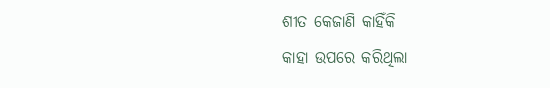ଶୀତ କେଜାଣି କାହିଁକି
କାହା ଉପରେ କରିଥିଲା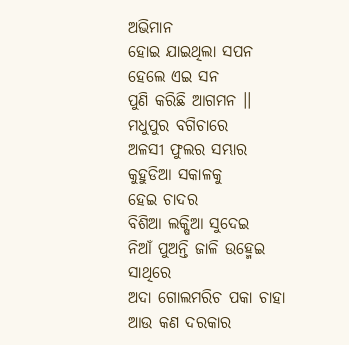ଅଭିମାନ
ହୋଇ ଯାଇଥିଲା ସପନ
ହେଲେ ଏଇ ସନ
ପୁଣି କରିଛି ଆଗମନ ।।
ମଧୁପୁର ବଗିଚାରେ
ଅଳସୀ ଫୁଲର ସମ୍ଭାର
କୁହୁଡିଆ ସକାଳକୁ
ହେଇ ଚାଦର
ବିଶିଆ ଲକ୍ଷିଆ ସୁଦେଇ
ନିଆଁ ପୁଅନ୍ତି ଜାଳି ଉହ୍ମେଇ
ସାଥିରେ
ଅଦା ଗୋଲମରିଚ ପକା ଚାହା
ଆଉ କଣ ଦରକାର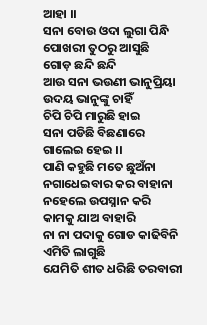ଆହା ।।
ସନା ବୋଉ ଓଦା ଲୁଗା ପିନ୍ଧି
ପୋଖରୀ ତୁଠରୁ ଆସୁଛି
ଗୋଡ଼ ଛନ୍ଦି ଛନ୍ଦି
ଆଉ ସନା ଭଉଣୀ ଭାନୁପ୍ରିୟା
ଉଦୟ ଭାନୁଙ୍କୁ ଚାହିଁ
ଚିପି ଚିପି ମାରୁଛି ହାଇ
ସନା ପଡିଛି ବିଛଣାରେ
ଗାଲେଇ ହେଇ ।।
ପାଣି କହୁଛି ମତେ ଛୁଅଁନା
ନଗାଧେଇବାର କର ବାହାନା
ନହେଲେ ଉପସ୍ନାନ କରି
କାମକୁ ଯାଅ ବାହାରି
ନା ନା ପଦାକୁ ଗୋଡ କାଢିବିନି
ଏମିତି ଲାଗୁଛି
ଯେମିତି ଶୀତ ଧରିଛି ତରବାରୀ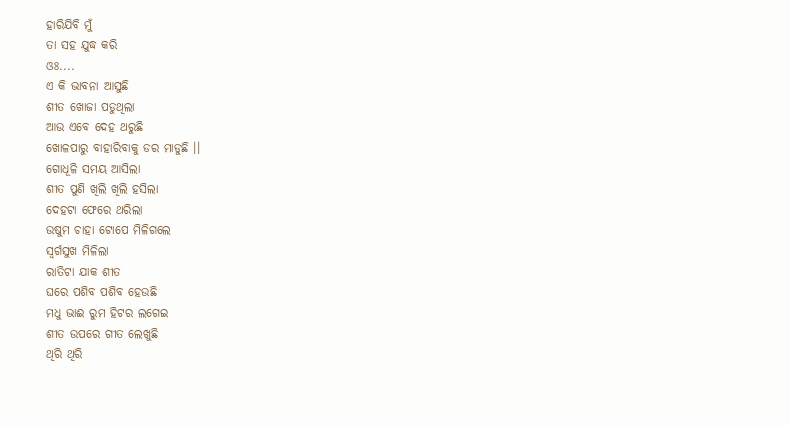ହାରିଯିବି ମୁଁ
ତା ସହ ଯୁଦ୍ଧ କରି
ଓଃ....
ଏ କି ଭାବନା ଆସୁଛି
ଶୀତ ଖୋଜା ପଡୁଥିଲା
ଆଉ ଏବେ ଦେହ ଥରୁଛି
ଖୋଳପାରୁ ବାହାରିବାକୁ ଡର ମାଡୁଛି ।।
ଗୋଧୂଳି ସମୟ ଆସିଲା
ଶୀତ ପୁଣି ଖିଲି ଖିଲି ହସିଲା
ଦେହଟା ଫେରେ ଥରିଲା
ଉଷୁମ ଚାହା ଟୋପେ ମିଳିଗଲେ
ସ୍ଵର୍ଗସୁଖ ମିଳିଲା
ରାତିଟା ଯାକ ଶୀତ
ଘରେ ପଶିବ ପଶିବ ହେଉଛି
ମଧୁ ଭାଈ ରୁମ ହିଟର ଲଗେଇ
ଶୀତ ଉପରେ ଗୀତ ଲେଖୁଛି
ଥିରି ଥିରି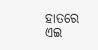ହାତରେ
ଏଇ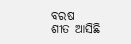ବରଷ
ଶୀତ ଆସିଛି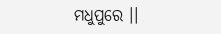ମଧୁପୁରେ ।।